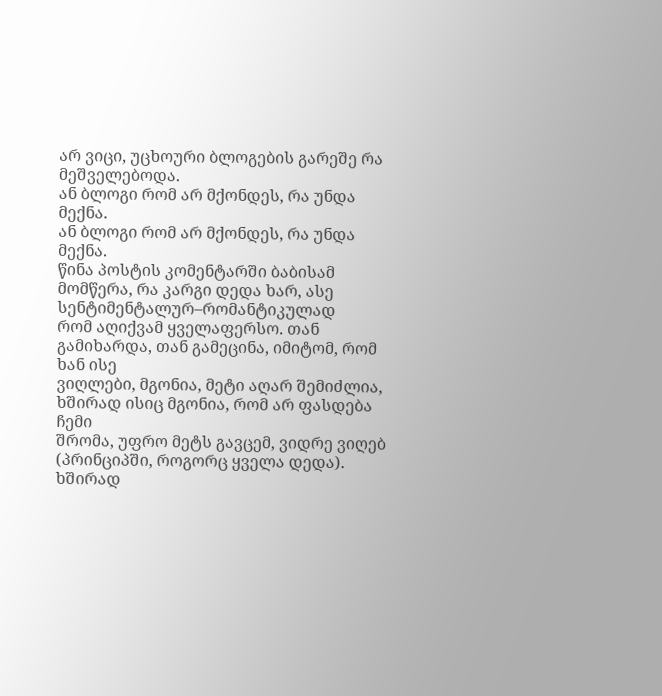არ ვიცი, უცხოური ბლოგების გარეშე რა მეშველებოდა.
ან ბლოგი რომ არ მქონდეს, რა უნდა მექნა.
ან ბლოგი რომ არ მქონდეს, რა უნდა მექნა.
წინა პოსტის კომენტარში ბაბისამ მომწერა, რა კარგი დედა ხარ, ასე სენტიმენტალურ–რომანტიკულად
რომ აღიქვამ ყველაფერსო. თან გამიხარდა, თან გამეცინა, იმიტომ, რომ ხან ისე
ვიღლები, მგონია, მეტი აღარ შემიძლია, ხშირად ისიც მგონია, რომ არ ფასდება ჩემი
შრომა, უფრო მეტს გავცემ, ვიდრე ვიღებ (პრინციპში, როგორც ყველა დედა). ხშირად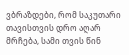ვბრაზდები, რომ საკუთარი თავისთვის დრო აღარ მრჩება, სამი თვის წინ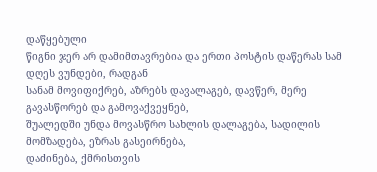დაწყებული
წიგნი ჯერ არ დამიმთავრებია და ერთი პოსტის დაწერას სამ დღეს ვუნდები, რადგან
სანამ მოვიფიქრებ, აზრებს დავალაგებ, დავწერ, მერე გავასწორებ და გამოვაქვეყნებ,
შუალედში უნდა მოვასწრო სახლის დალაგება, სადილის მომზადება, ეზრას გასეირნება,
დაძინება, ქმრისთვის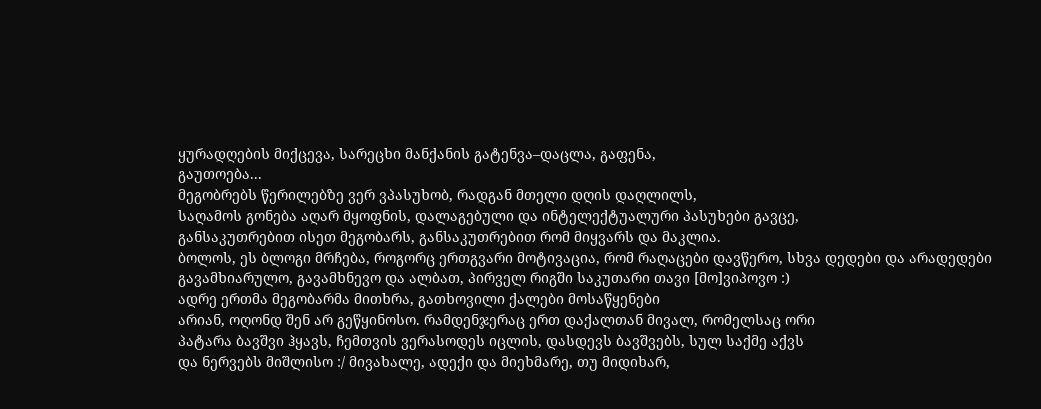ყურადღების მიქცევა, სარეცხი მანქანის გატენვა–დაცლა, გაფენა,
გაუთოება...
მეგობრებს წერილებზე ვერ ვპასუხობ, რადგან მთელი დღის დაღლილს,
საღამოს გონება აღარ მყოფნის, დალაგებული და ინტელექტუალური პასუხები გავცე,
განსაკუთრებით ისეთ მეგობარს, განსაკუთრებით რომ მიყვარს და მაკლია.
ბოლოს, ეს ბლოგი მრჩება, როგორც ერთგვარი მოტივაცია, რომ რაღაცები დავწერო, სხვა დედები და არადედები გავამხიარულო, გავამხნევო და ალბათ, პირველ რიგში საკუთარი თავი [მო]ვიპოვო :)
ადრე ერთმა მეგობარმა მითხრა, გათხოვილი ქალები მოსაწყენები
არიან, ოღონდ შენ არ გეწყინოსო. რამდენჯერაც ერთ დაქალთან მივალ, რომელსაც ორი
პატარა ბავშვი ჰყავს, ჩემთვის ვერასოდეს იცლის, დასდევს ბავშვებს, სულ საქმე აქვს
და ნერვებს მიშლისო :/ მივახალე, ადექი და მიეხმარე, თუ მიდიხარ,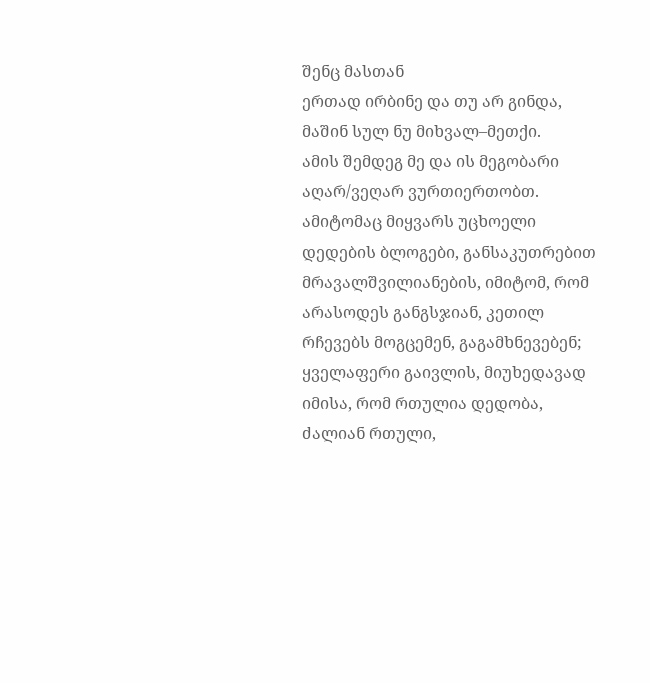შენც მასთან
ერთად ირბინე და თუ არ გინდა, მაშინ სულ ნუ მიხვალ–მეთქი.
ამის შემდეგ მე და ის მეგობარი აღარ/ვეღარ ვურთიერთობთ.
ამიტომაც მიყვარს უცხოელი დედების ბლოგები, განსაკუთრებით
მრავალშვილიანების, იმიტომ, რომ არასოდეს განგსჯიან, კეთილ რჩევებს მოგცემენ, გაგამხნევებენ;
ყველაფერი გაივლის, მიუხედავად იმისა, რომ რთულია დედობა, ძალიან რთული,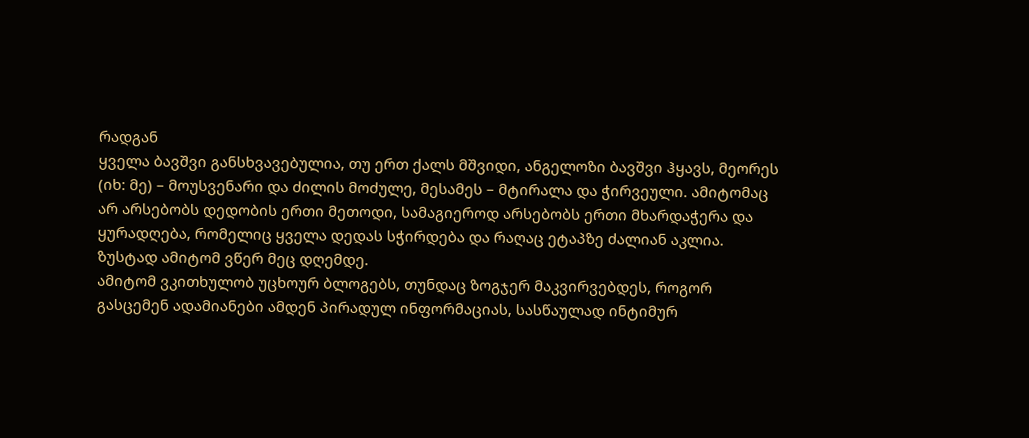რადგან
ყველა ბავშვი განსხვავებულია, თუ ერთ ქალს მშვიდი, ანგელოზი ბავშვი ჰყავს, მეორეს
(იხ: მე) – მოუსვენარი და ძილის მოძულე, მესამეს – მტირალა და ჭირვეული. ამიტომაც
არ არსებობს დედობის ერთი მეთოდი, სამაგიეროდ არსებობს ერთი მხარდაჭერა და
ყურადღება, რომელიც ყველა დედას სჭირდება და რაღაც ეტაპზე ძალიან აკლია.
ზუსტად ამიტომ ვწერ მეც დღემდე.
ამიტომ ვკითხულობ უცხოურ ბლოგებს, თუნდაც ზოგჯერ მაკვირვებდეს, როგორ
გასცემენ ადამიანები ამდენ პირადულ ინფორმაციას, სასწაულად ინტიმურ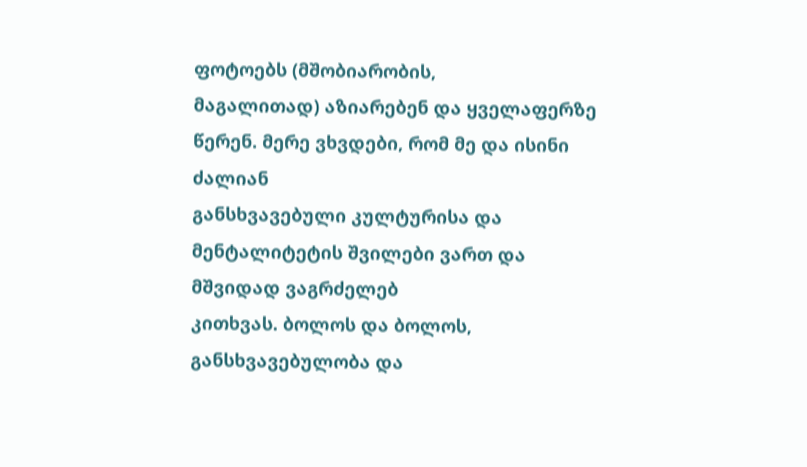ფოტოებს (მშობიარობის,
მაგალითად) აზიარებენ და ყველაფერზე წერენ. მერე ვხვდები, რომ მე და ისინი ძალიან
განსხვავებული კულტურისა და მენტალიტეტის შვილები ვართ და მშვიდად ვაგრძელებ
კითხვას. ბოლოს და ბოლოს, განსხვავებულობა და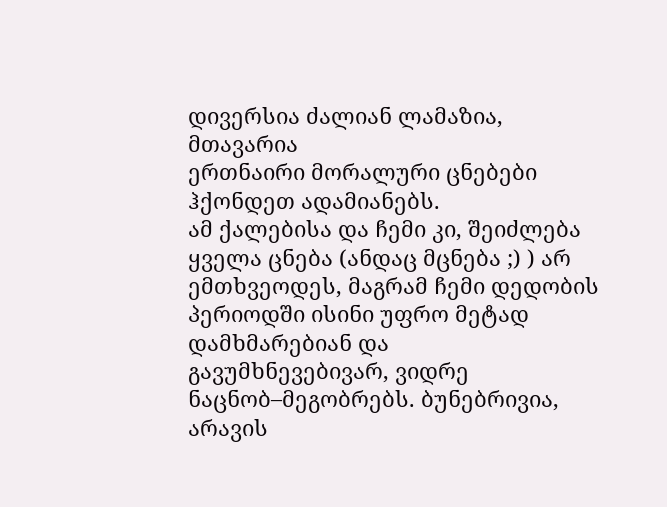დივერსია ძალიან ლამაზია, მთავარია
ერთნაირი მორალური ცნებები ჰქონდეთ ადამიანებს.
ამ ქალებისა და ჩემი კი, შეიძლება ყველა ცნება (ანდაც მცნება ;) ) არ
ემთხვეოდეს, მაგრამ ჩემი დედობის პერიოდში ისინი უფრო მეტად დამხმარებიან და
გავუმხნევებივარ, ვიდრე ნაცნობ–მეგობრებს. ბუნებრივია, არავის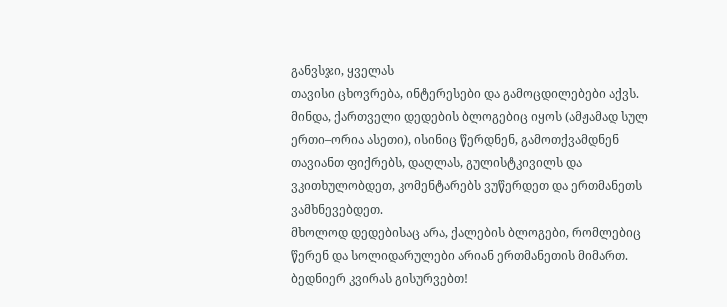განვსჯი, ყველას
თავისი ცხოვრება, ინტერესები და გამოცდილებები აქვს.
მინდა, ქართველი დედების ბლოგებიც იყოს (ამჟამად სულ ერთი–ორია ასეთი), ისინიც წერდნენ, გამოთქვამდნენ თავიანთ ფიქრებს, დაღლას, გულისტკივილს და ვკითხულობდეთ, კომენტარებს ვუწერდეთ და ერთმანეთს ვამხნევებდეთ.
მხოლოდ დედებისაც არა, ქალების ბლოგები, რომლებიც წერენ და სოლიდარულები არიან ერთმანეთის მიმართ.
ბედნიერ კვირას გისურვებთ!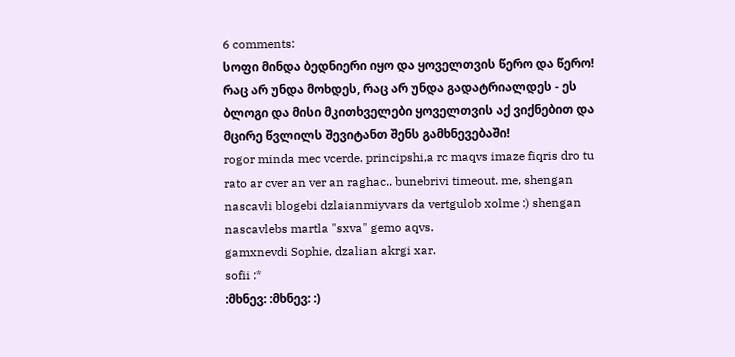6 comments:
სოფი მინდა ბედნიერი იყო და ყოველთვის წერო და წერო! რაც არ უნდა მოხდეს, რაც არ უნდა გადატრიალდეს - ეს ბლოგი და მისი მკითხველები ყოველთვის აქ ვიქნებით და მცირე წვლილს შევიტანთ შენს გამხნევებაში!
rogor minda mec vcerde. principshi,a rc maqvs imaze fiqris dro tu rato ar cver an ver an raghac.. bunebrivi timeout. me, shengan nascavli blogebi dzlaianmiyvars da vertgulob xolme :) shengan nascavlebs martla "sxva" gemo aqvs.
gamxnevdi Sophie, dzalian akrgi xar.
sofii :*
:მხნევ: :მხნევ: :)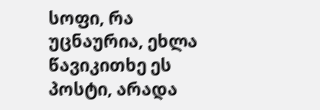სოფი, რა უცნაურია, ეხლა წავიკითხე ეს პოსტი, არადა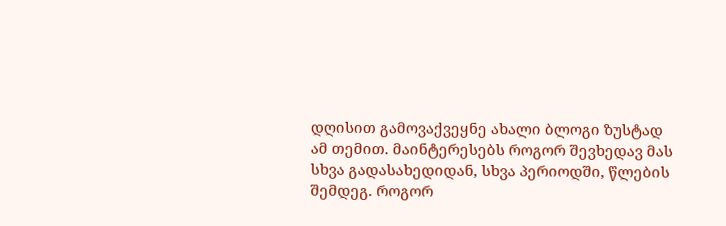დღისით გამოვაქვეყნე ახალი ბლოგი ზუსტად ამ თემით. მაინტერესებს როგორ შევხედავ მას სხვა გადასახედიდან, სხვა პერიოდში, წლების შემდეგ. როგორ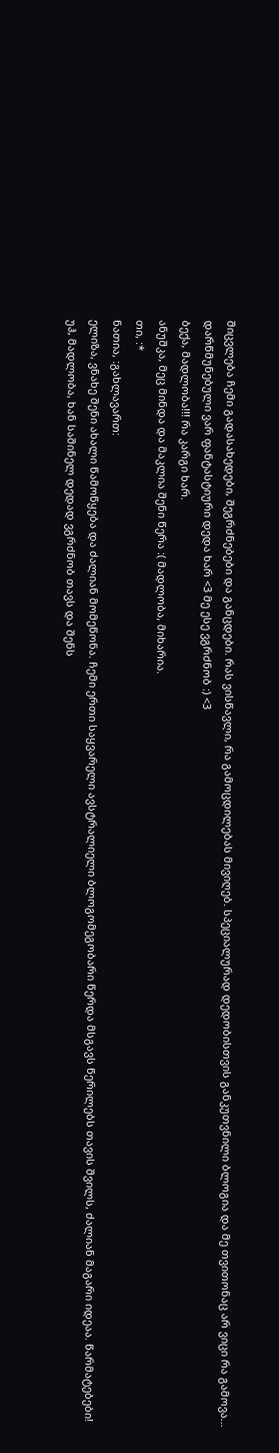შიცვლება ჩემი გადასახედები, შეგრძნებები და განცდები. რას ვისწავლი, რა გამოცდილებას მივიღებ. სპეციალურად დედობისთვის განკუთვნილი ბლოგია და მე თვითონაც არ ვიცი რა გამოვა...
დარწმუნებული ვარ ფანტასტიური დედა ხარ <3 მე ესე ვგრძნობ :) <3
ბექა, მადლობა!!! რა კარგი ხარ.
ანუშკა, მეც მინდა და მაკლია შენი წერა :( მადლობა, მიხარია.
თი, :*
ნათია, :გახლავართ:
ელიზა, ვნახე შენი ახალი წამოწყება და ძალიან მომეწონა. ჩემი ერთი საყვარელი ავსტრალიელი ბლოგომეგობარი წერდა მსგავს წერილებს თავის შვილს, ძალიან მაგარი იდეაა. წარმატებები!
უჰ, მადლობა, ხან საშინელ დედად ვგრძნობ თავს და შენს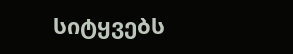სიტყვებს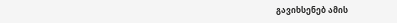გავიხსენებ ამის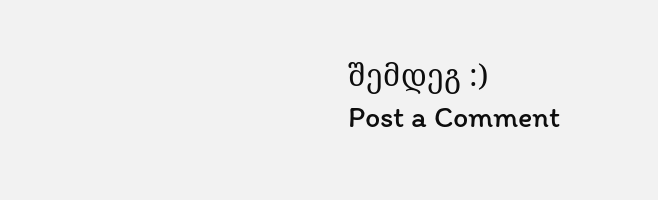შემდეგ :)
Post a Comment